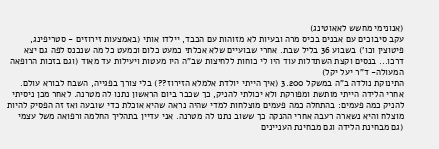(אנונימי מחשש לאאוטינג)
עקב סיבוכים עם אבנים בכיס מרה ובעיות לא מזוהות עם הכבד, יילדו אותי (באמצעות זירוזים - סטריפינג, פיטוצין וכו') בשבוע 36 בליל שבת. אחרי שבועיים שלא אכלתי כמעט כלום וכמעט כל מה שנכנס לפה גם יצא דרכו... בנסים וקצת השתדלות עוד היו לי כוחות ללחיצות שב"ה היו מעטות ויעילות עד מאוד (וגם בזכות הרופאה המעולה- ד"ר יעל יקל)
התינוקת נולדה ב"ה במשקל 3.200 (איך הייתי יולדת אלמלא הזירוז??) בלי צורך בפגייה, השבח לבורא עולם.
אחרי הלידה הייתי מותשת ומפורקת ולא יכולתי להניק, כך שכבר ביום הראשון נתנו לה מטרנה. לאחר מכן ניסיתי להניק כמה פעמים: בהתחלה כמה פעמים מוצלחות למדי שהיה נראה שהיא אוכלת כדי שובעה ואז זה הפסיק להיות מוצלח והיא נשארה רעבה אחרי ההנקה כך ששוב נתנו לה מטרנה. אני עדיין בתהליך החלמה ורפואה משל עצמי (גם מבחינת הלידה וגם מבחינת העניינים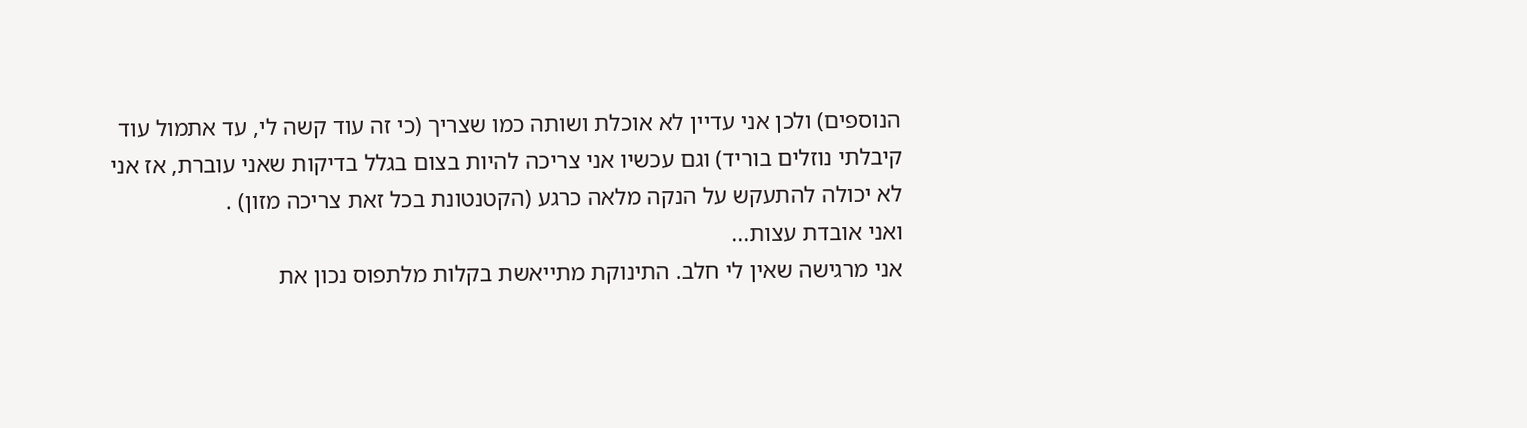הנוספים) ולכן אני עדיין לא אוכלת ושותה כמו שצריך (כי זה עוד קשה לי, עד אתמול עוד קיבלתי נוזלים בוריד) וגם עכשיו אני צריכה להיות בצום בגלל בדיקות שאני עוברת, אז אני לא יכולה להתעקש על הנקה מלאה כרגע (הקטנטונת בכל זאת צריכה מזון) .
ואני אובדת עצות...
אני מרגישה שאין לי חלב. התינוקת מתייאשת בקלות מלתפוס נכון את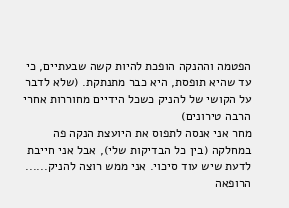הפטמה וההנקה הופכת להיות קשה שבעתיים, כי עד שהיא תופסת, היא כבר מתנתקת. (שלא לדבר על הקושי של להניק כשכל הידיים מחוררות אחרי הרבה טירונים)
מחר אני אנסה לתפוס את היועצת הנקה פה במחלקה (בין כל הבדיקות שלי), אבל אני חייבת לדעת שיש עוד סיכוי. אני ממש רוצה להניק......
הרופאה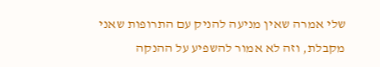שלי אמרה שאין מניעה להניק עם התרופות שאני מקבלת, וזה לא אמור להשפיע על ההנקה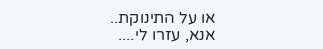או על התינוקת..
אנא, עזרו לי....